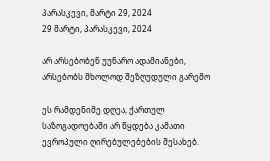პარასკევი, მარტი 29, 2024
29 მარტი, პარასკევი, 2024

არ არსებობენ უუნარო ადამიანები, არსებობს მხოლოდ შეზღუდული გარემო

ეს რამდენიმე დღეა, ქართულ საზოგადოებაში არ წყდება კამათი ევროპული ღირებულებების შესახებ.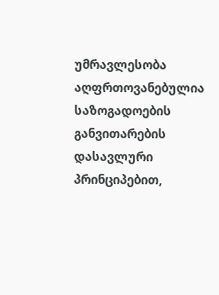უმრავლესობა აღფრთოვანებულია საზოგადოების განვითარების დასავლური პრინციპებით,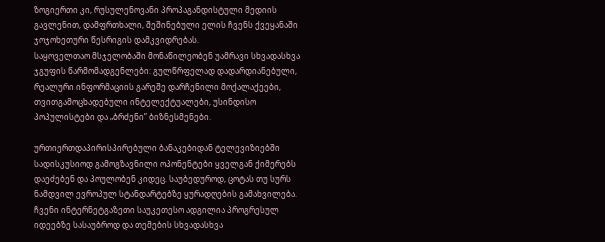ზოგიერთი კი, რუსულენოვანი პროპაგანდისტული მედიის გავლენით, დამფრთხალი, შეშინებული ელის ჩვენს ქვეყანაში ჯოჯოხეთური წესრიგის დამკვიდრებას.
საყოველთაო მსჯელობაში მონაწილეობენ უამრავი სხვადასხვა ჯგუფის წარმომადგენლები: გულწრფელად დადარდიანებული, რეალური ინფორმაციის გარეშე დარჩენილი მოქალაქეები, თვითგამოცხადებული ინტელექტუალები, უსინდისო პოპულისტები და „ბრძენი” ბიზნესმენები.

ურთიერთდაპირისპირებული ბანაკებიდან ტელევიზიებში სადისკუსიოდ გამოგზავნილი ოპონენტები ყველგან ქიმერებს დაეძებენ და პოულობენ კიდეც. საუბედუროდ, ცოტას თუ სურს ნამდვილ ევროპულ სტანდარტებზე ყურადღების გამახვილება. ჩვენი ინტერნეტგაზეთი საუკეთესო ადგილია პროგრესულ იდეებზე სასაუბროდ და თემების სხვადასხვა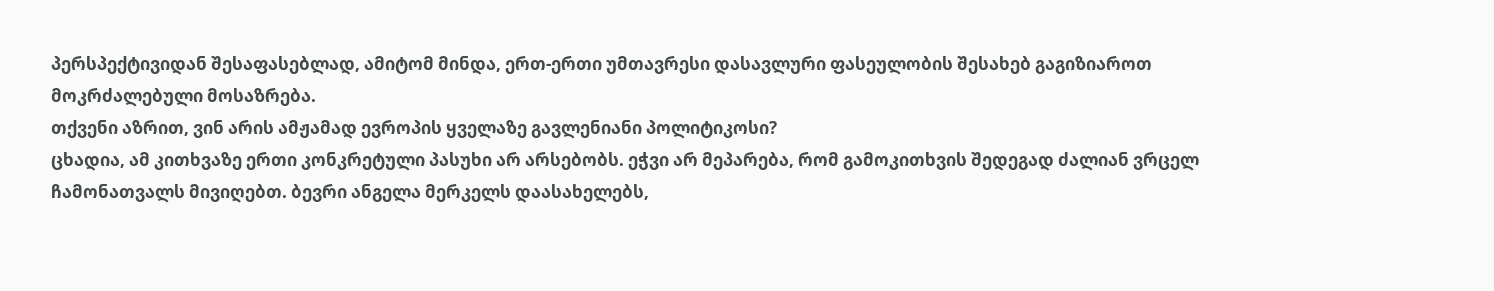პერსპექტივიდან შესაფასებლად, ამიტომ მინდა, ერთ-ერთი უმთავრესი დასავლური ფასეულობის შესახებ გაგიზიაროთ მოკრძალებული მოსაზრება.
თქვენი აზრით, ვინ არის ამჟამად ევროპის ყველაზე გავლენიანი პოლიტიკოსი?
ცხადია, ამ კითხვაზე ერთი კონკრეტული პასუხი არ არსებობს. ეჭვი არ მეპარება, რომ გამოკითხვის შედეგად ძალიან ვრცელ ჩამონათვალს მივიღებთ. ბევრი ანგელა მერკელს დაასახელებს,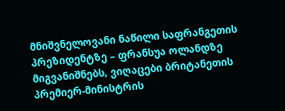მნიშვნელოვანი ნაწილი საფრანგეთის პრეზიდენტზე – ფრანსუა ოლანდზე მიგვანიშნებს, ვიღაცები ბრიტანეთის პრემიერ-მინისტრის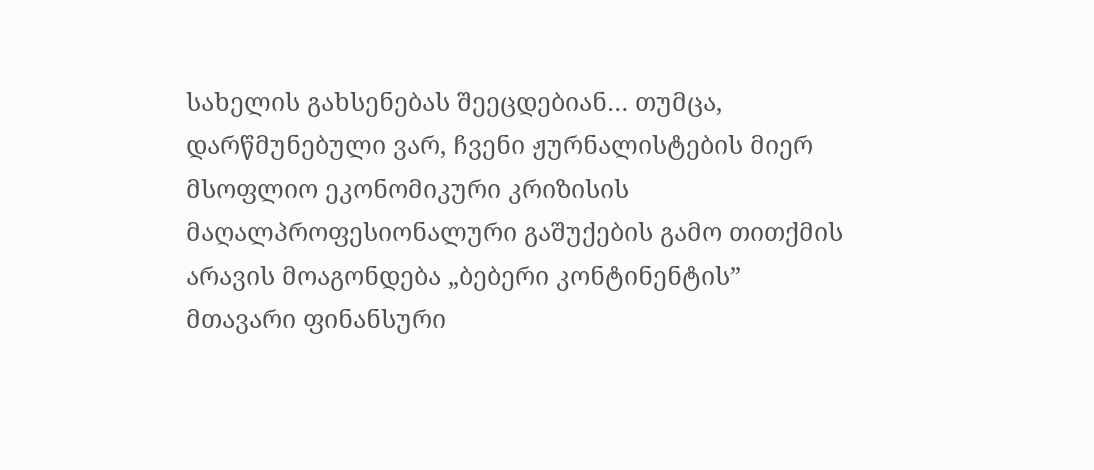სახელის გახსენებას შეეცდებიან… თუმცა, დარწმუნებული ვარ, ჩვენი ჟურნალისტების მიერ მსოფლიო ეკონომიკური კრიზისის მაღალპროფესიონალური გაშუქების გამო თითქმის არავის მოაგონდება „ბებერი კონტინენტის” მთავარი ფინანსური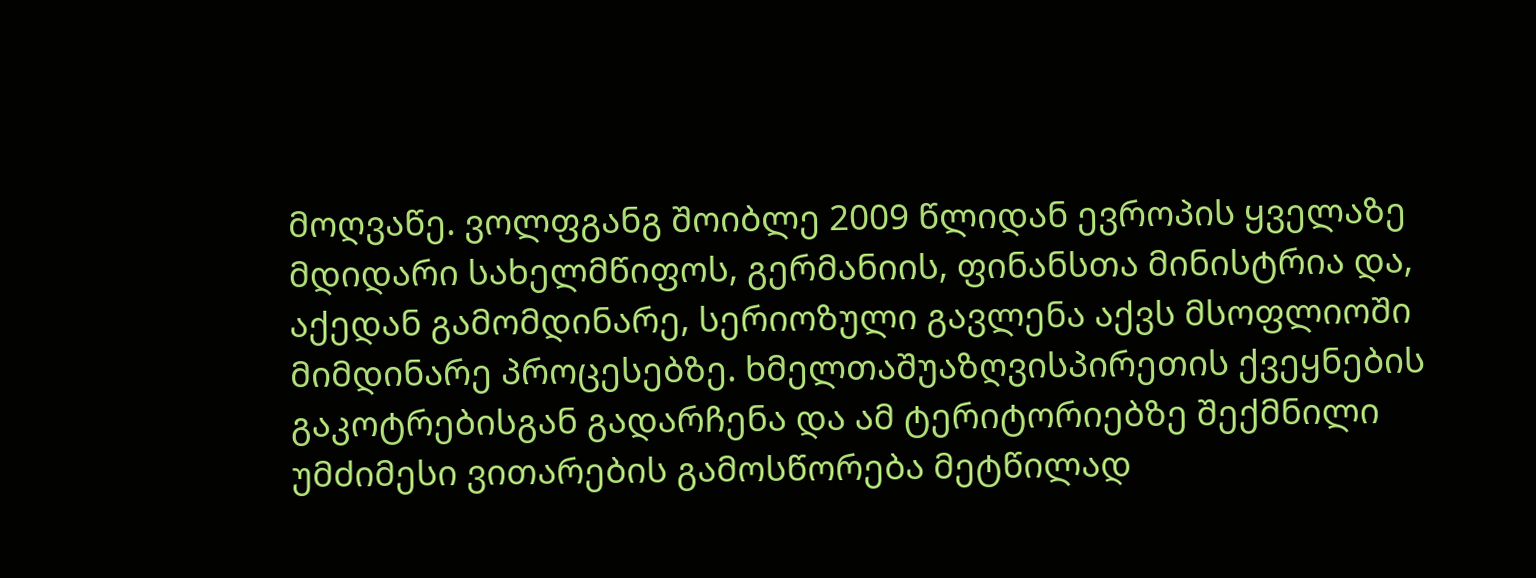მოღვაწე. ვოლფგანგ შოიბლე 2009 წლიდან ევროპის ყველაზე მდიდარი სახელმწიფოს, გერმანიის, ფინანსთა მინისტრია და, აქედან გამომდინარე, სერიოზული გავლენა აქვს მსოფლიოში მიმდინარე პროცესებზე. ხმელთაშუაზღვისპირეთის ქვეყნების გაკოტრებისგან გადარჩენა და ამ ტერიტორიებზე შექმნილი უმძიმესი ვითარების გამოსწორება მეტწილად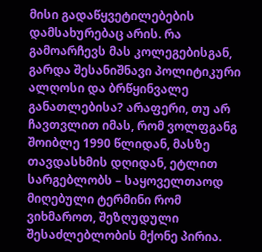მისი გადაწყვეტილებების დამსახურებაც არის. რა გამოარჩევს მას კოლეგებისგან, გარდა შესანიშნავი პოლიტიკური ალღოსი და ბრწყინვალე განათლებისა? არაფერი, თუ არ ჩავთვლით იმას, რომ ვოლფგანგ შოიბლე 1990 წლიდან, მასზე თავდასხმის დღიდან, ეტლით სარგებლობს – საყოველთაოდ მიღებული ტერმინი რომ ვიხმაროთ, შეზღუდული შესაძლებლობის მქონე პირია.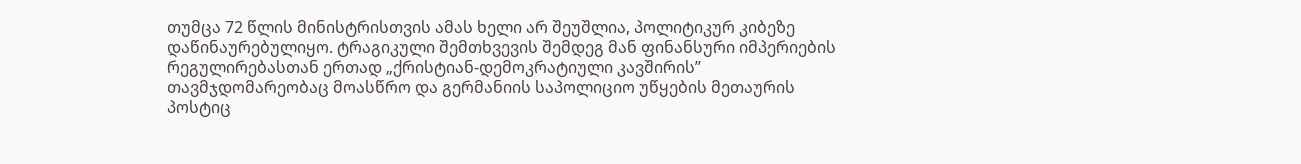თუმცა 72 წლის მინისტრისთვის ამას ხელი არ შეუშლია, პოლიტიკურ კიბეზე დაწინაურებულიყო. ტრაგიკული შემთხვევის შემდეგ მან ფინანსური იმპერიების რეგულირებასთან ერთად „ქრისტიან-დემოკრატიული კავშირის” თავმჯდომარეობაც მოასწრო და გერმანიის საპოლიციო უწყების მეთაურის პოსტიც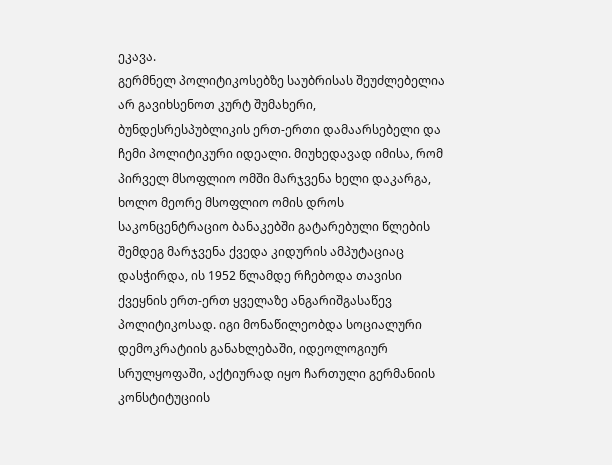ეკავა.
გერმნელ პოლიტიკოსებზე საუბრისას შეუძლებელია არ გავიხსენოთ კურტ შუმახერი, ბუნდესრესპუბლიკის ერთ-ერთი დამაარსებელი და ჩემი პოლიტიკური იდეალი. მიუხედავად იმისა, რომ პირველ მსოფლიო ომში მარჯვენა ხელი დაკარგა, ხოლო მეორე მსოფლიო ომის დროს საკონცენტრაციო ბანაკებში გატარებული წლების შემდეგ მარჯვენა ქვედა კიდურის ამპუტაციაც დასჭირდა, ის 1952 წლამდე რჩებოდა თავისი ქვეყნის ერთ-ერთ ყველაზე ანგარიშგასაწევ პოლიტიკოსად. იგი მონაწილეობდა სოციალური დემოკრატიის განახლებაში, იდეოლოგიურ სრულყოფაში, აქტიურად იყო ჩართული გერმანიის კონსტიტუციის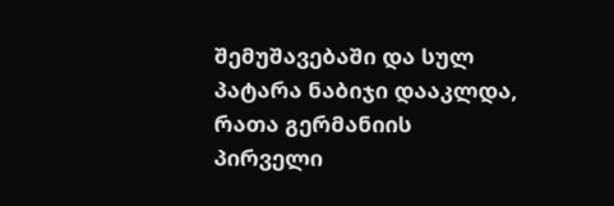შემუშავებაში და სულ პატარა ნაბიჯი დააკლდა, რათა გერმანიის პირველი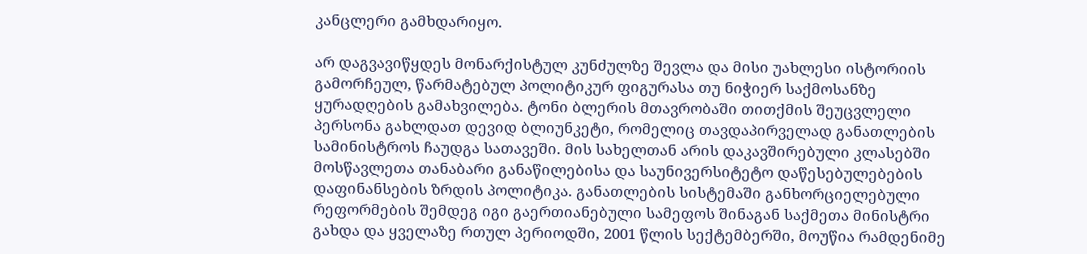კანცლერი გამხდარიყო.

არ დაგვავიწყდეს მონარქისტულ კუნძულზე შევლა და მისი უახლესი ისტორიის გამორჩეულ, წარმატებულ პოლიტიკურ ფიგურასა თუ ნიჭიერ საქმოსანზე ყურადღების გამახვილება. ტონი ბლერის მთავრობაში თითქმის შეუცვლელი პერსონა გახლდათ დევიდ ბლიუნკეტი, რომელიც თავდაპირველად განათლების სამინისტროს ჩაუდგა სათავეში. მის სახელთან არის დაკავშირებული კლასებში მოსწავლეთა თანაბარი განაწილებისა და საუნივერსიტეტო დაწესებულებების დაფინანსების ზრდის პოლიტიკა. განათლების სისტემაში განხორციელებული რეფორმების შემდეგ იგი გაერთიანებული სამეფოს შინაგან საქმეთა მინისტრი გახდა და ყველაზე რთულ პერიოდში, 2001 წლის სექტემბერში, მოუწია რამდენიმე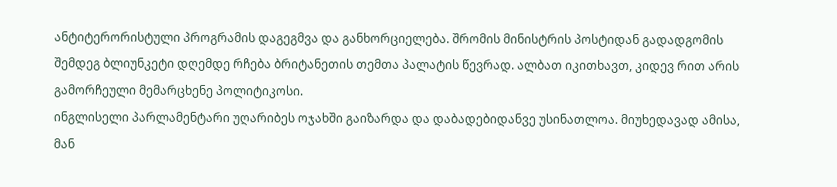ანტიტერორისტული პროგრამის დაგეგმვა და განხორციელება. შრომის მინისტრის პოსტიდან გადადგომის შემდეგ ბლიუნკეტი დღემდე რჩება ბრიტანეთის თემთა პალატის წევრად. ალბათ იკითხავთ, კიდევ რით არის გამორჩეული მემარცხენე პოლიტიკოსი.
ინგლისელი პარლამენტარი უღარიბეს ოჯახში გაიზარდა და დაბადებიდანვე უსინათლოა. მიუხედავად ამისა, მან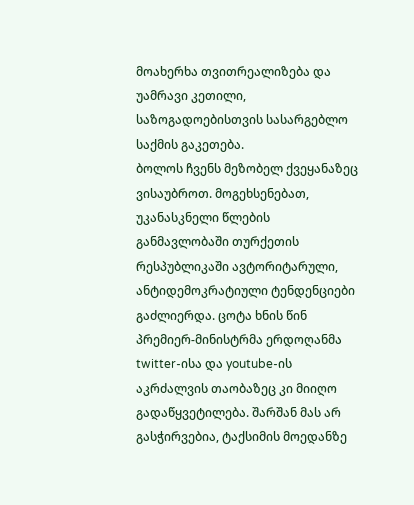მოახერხა თვითრეალიზება და უამრავი კეთილი, საზოგადოებისთვის სასარგებლო საქმის გაკეთება.
ბოლოს ჩვენს მეზობელ ქვეყანაზეც ვისაუბროთ. მოგეხსენებათ, უკანასკნელი წლების განმავლობაში თურქეთის რესპუბლიკაში ავტორიტარული, ანტიდემოკრატიული ტენდენციები გაძლიერდა. ცოტა ხნის წინ პრემიერ-მინისტრმა ერდოღანმა twitter-ისა და youtube-ის აკრძალვის თაობაზეც კი მიიღო გადაწყვეტილება. შარშან მას არ გასჭირვებია, ტაქსიმის მოედანზე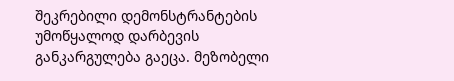შეკრებილი დემონსტრანტების უმოწყალოდ დარბევის განკარგულება გაეცა. მეზობელი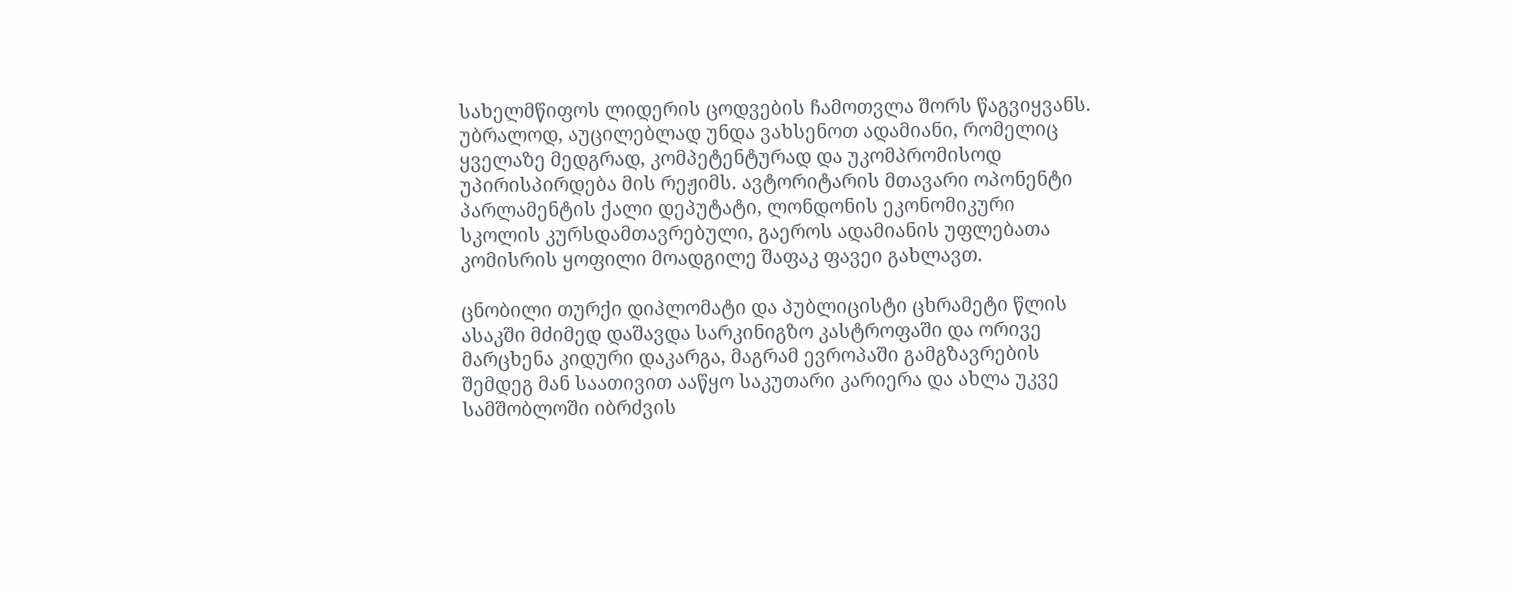სახელმწიფოს ლიდერის ცოდვების ჩამოთვლა შორს წაგვიყვანს. უბრალოდ, აუცილებლად უნდა ვახსენოთ ადამიანი, რომელიც ყველაზე მედგრად, კომპეტენტურად და უკომპრომისოდ უპირისპირდება მის რეჟიმს. ავტორიტარის მთავარი ოპონენტი პარლამენტის ქალი დეპუტატი, ლონდონის ეკონომიკური სკოლის კურსდამთავრებული, გაეროს ადამიანის უფლებათა კომისრის ყოფილი მოადგილე შაფაკ ფავეი გახლავთ.

ცნობილი თურქი დიპლომატი და პუბლიცისტი ცხრამეტი წლის ასაკში მძიმედ დაშავდა სარკინიგზო კასტროფაში და ორივე მარცხენა კიდური დაკარგა, მაგრამ ევროპაში გამგზავრების შემდეგ მან საათივით ააწყო საკუთარი კარიერა და ახლა უკვე სამშობლოში იბრძვის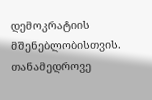დემოკრატიის მშენებლობისთვის.
თანამედროვე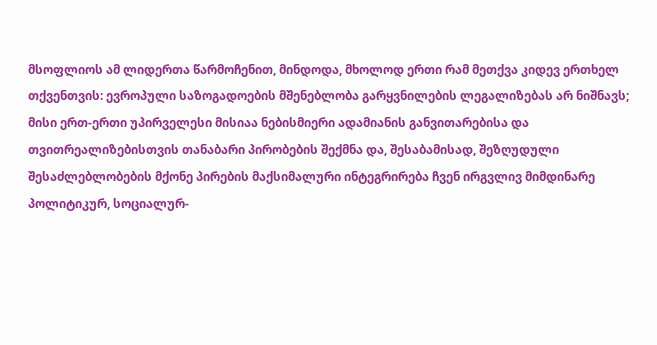მსოფლიოს ამ ლიდერთა წარმოჩენით, მინდოდა, მხოლოდ ერთი რამ მეთქვა კიდევ ერთხელ თქვენთვის: ევროპული საზოგადოების მშენებლობა გარყვნილების ლეგალიზებას არ ნიშნავს; მისი ერთ-ერთი უპირველესი მისიაა ნებისმიერი ადამიანის განვითარებისა და თვითრეალიზებისთვის თანაბარი პირობების შექმნა და, შესაბამისად, შეზღუდული შესაძლებლობების მქონე პირების მაქსიმალური ინტეგრირება ჩვენ ირგვლივ მიმდინარე პოლიტიკურ, სოციალურ-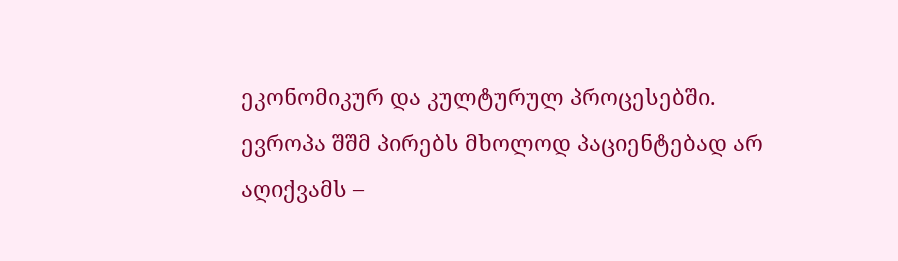ეკონომიკურ და კულტურულ პროცესებში. ევროპა შშმ პირებს მხოლოდ პაციენტებად არ აღიქვამს –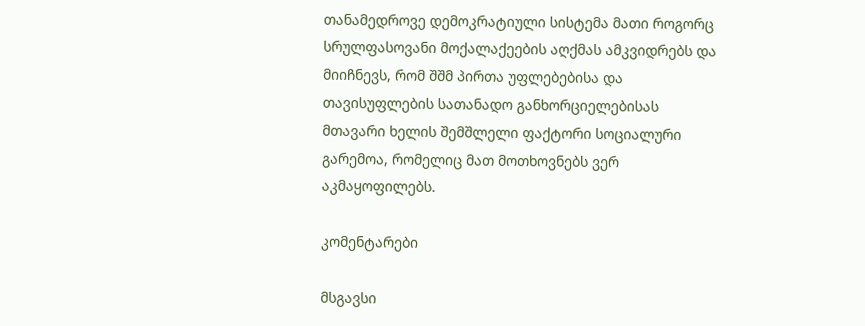თანამედროვე დემოკრატიული სისტემა მათი როგორც სრულფასოვანი მოქალაქეების აღქმას ამკვიდრებს და მიიჩნევს, რომ შშმ პირთა უფლებებისა და თავისუფლების სათანადო განხორციელებისას მთავარი ხელის შემშლელი ფაქტორი სოციალური გარემოა, რომელიც მათ მოთხოვნებს ვერ აკმაყოფილებს.

კომენტარები

მსგავსი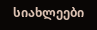სიახლეები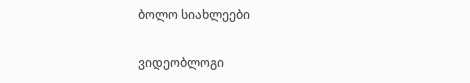ბოლო სიახლეები

ვიდეობლოგი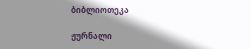ბიბლიოთეკა

ჟურნალი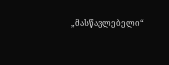„მასწავლებელი“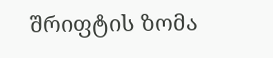შრიფტის ზომა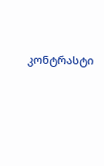კონტრასტი